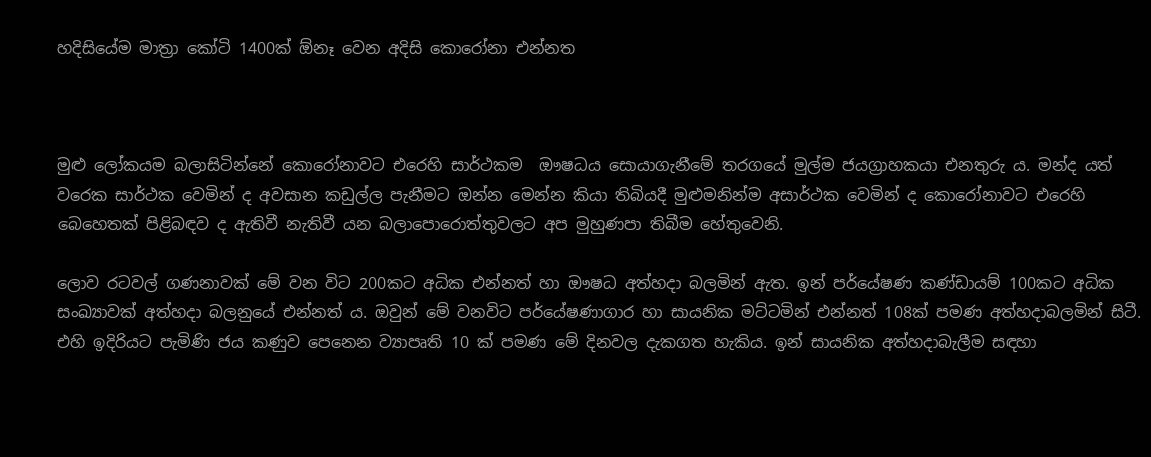හදිසියේම මාත්‍රා කෝටි 1400ක් ඕනෑ වෙන අදිසි කොරෝනා එන්නත



මුළු ලෝකයම බලාසිටින්නේ කොරෝනාවට එරෙහි සාර්ථකම  ඖෂධය සොයාගැනීමේ තරගයේ මුල්ම ජයග්‍රාහකයා එනතුරු ය. මන්ද යත් වරෙක සාර්ථක වෙමින් ද අවසාන කඩුල්ල පැනීමට ඔන්න මෙන්න කියා තිබියදී මුළුමනින්ම අසාර්ථක වෙමින් ද කොරෝනාවට එරෙහි බෙහෙතක් පිළිබඳව ද ඇතිවී නැතිවී යන බලාපොරොත්තුවලට අප මුහුණපා තිබීම හේතුවෙනි.

ලොව රටවල් ගණනාවක් මේ වන විට 200කට අධික එන්නත් හා ඖෂධ අත්හදා බලමින් ඇත. ඉන් පර්යේෂණ කණ්ඩායම් 100කට අධික සංඛ්‍යාවක් අත්හදා බලනුයේ එන්නත් ය. ඔවුන් මේ වනවිට පර්යේෂණාගාර හා සායනික මට්ටමින් එන්නත් 108ක් පමණ අත්හදාබලමින් සිටී.  එහි ඉදිරියට පැමිණි ජය කණුව පෙනෙන ව්‍යාපෘති 10 ක් පමණ මේ දිනවල දැකගත හැකිය. ඉන් සායනික අත්හදාබැලීම සඳහා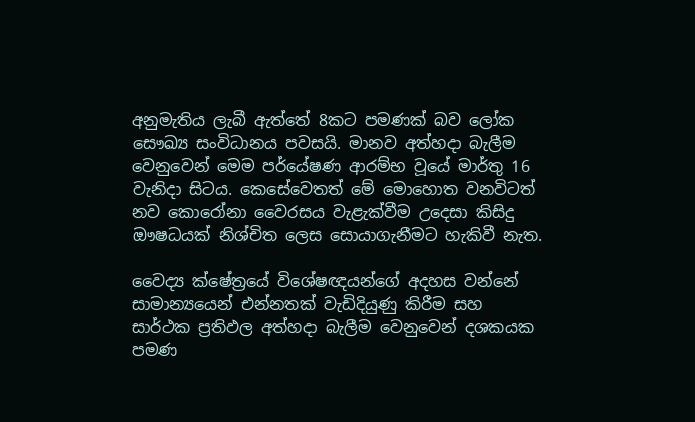අනුමැතිය ලැබී ඇත්තේ 8කට පමණක් බව ලෝක සෞඛ්‍ය සංවිධානය පවසයි. මානව අත්හදා බැලීම වෙනුවෙන් මෙම පර්යේෂණ ආරම්භ වූයේ මාර්තු 16 වැනිදා සිටය. කෙසේවෙතත් මේ මොහොත වනවිටත් නව කොරෝනා වෛරසය වැළැක්වීම උදෙසා කිසිදු ඖෂධයක් නිශ්චිත ලෙස සොයාගැනීමට හැකිවී නැත.

වෛද්‍ය ක්ෂේත්‍රයේ විශේෂඥයන්ගේ අදහස වන්නේ සාමාන්‍යයෙන් එන්නතක් වැඩිදියුණු කිරීම සහ සාර්ථක ප්‍රතිඵල අත්හදා බැලීම වෙනුවෙන් දශකයක පමණ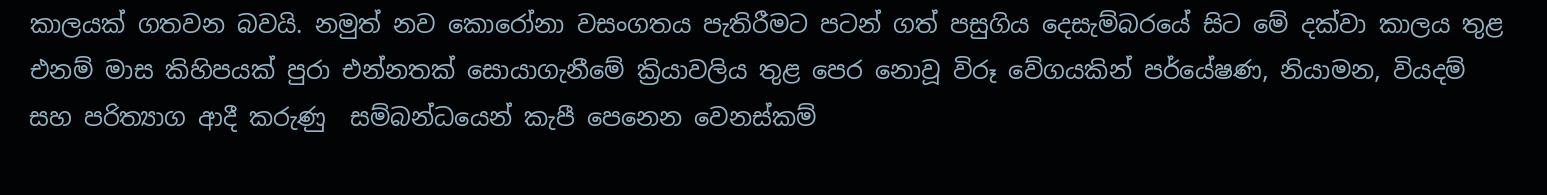කාලයක් ගතවන බවයි. නමුත් නව කොරෝනා වසංගතය පැතිරීමට පටන් ගත් පසුගිය දෙසැම්බරයේ සිට මේ දක්වා කාලය තුළ එනම් මාස කිහිපයක් පුරා එන්නතක් සොයාගැනීමේ ක්‍රියාවලිය තුළ පෙර නොවූ විරූ වේගයකින් පර්යේෂණ, නියාමන, වියදම් සහ පරිත්‍යාග ආදී කරුණු  සම්බන්ධයෙන් කැපී පෙනෙන වෙනස්කම්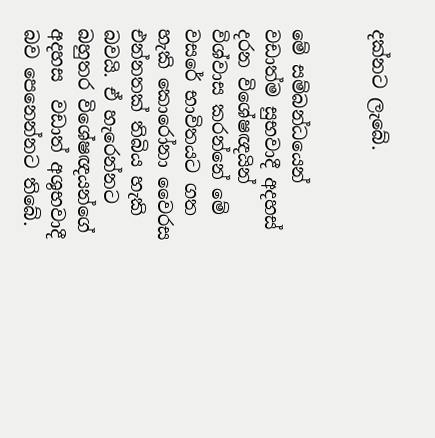දක්නට ලැබේ.


මේ සම්බන්ධයෙන් වඩාත්ම සුභවාදී අදහස් දරන විශේෂඥයින් විශ්වාස කරන්නේ මේ වසරේ භාවිතයට ගත හැකි කොරෝනා වෛරස එන්නතක් තිබිය හැකි බවයි. ඒ හැරෙන්නට  බහුතර විශේෂඥයන්ගේ අදහස  වඩාත් අශුභවාදී බව පෙනෙන්නට තිබේ.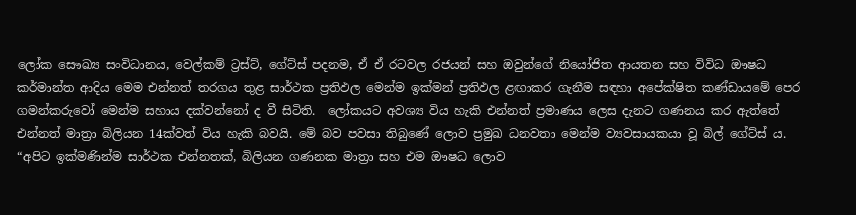ලෝක සෞඛ්‍ය සංවිධානය, වෙල්කම් ට්‍රස්ට්, ගේට්ස් පදනම, ඒ ඒ රටවල රජයන් සහ ඔවුන්ගේ නියෝජිත ආයතන සහ විවිධ ඖෂධ කර්මාන්ත ආදිය මෙම එන්නත් තරගය තුළ සාර්ථක ප්‍රතිඵල මෙන්ම ඉක්මන් ප්‍රතිඵල ළඟාකර ගැනීම සඳහා අපේක්ෂිත කණ්ඩායමේ පෙර ගමන්කරුවෝ මෙන්ම සහාය දක්වන්නෝ ද වී සිටිති.  ලෝකයට අවශ්‍ය විය හැකි එන්නත් ප්‍රමාණය ලෙස දැනට ගණනය කර ඇත්තේ එන්නත් මාත්‍රා බිලියන 14ක්වත් විය හැකි බවයි. මේ බව පවසා තිබුණේ ලොව ප්‍රමුඛ ධනවතා මෙන්ම ව්‍යවසායකයා වූ බිල් ගේට්ස් ය. “අපිට ඉක්මණින්ම සාර්ථක එන්නතක්, බිලියන ගණනක මාත්‍රා සහ එම ඖෂධ ලොව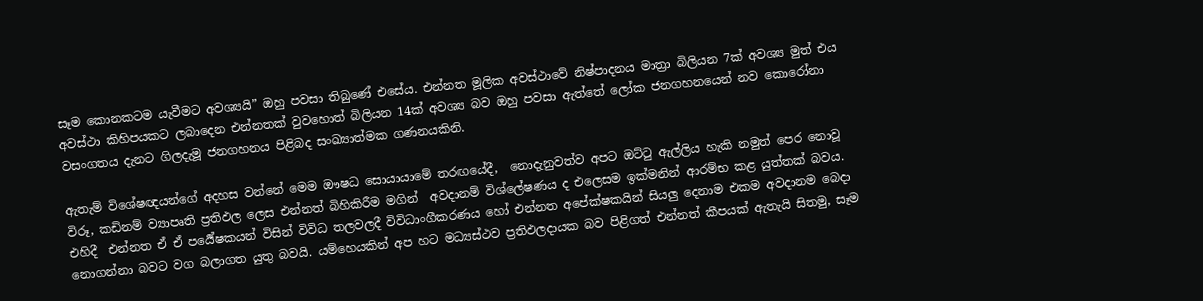සෑම කොනකටම යැවීමට අවශ්‍යයි” ඔහු පවසා තිබුණේ එසේය. එන්නත මූලික අවස්ථාවේ නිෂ්පාදනය මාත්‍රා බිලියන 7ක් අවශ්‍ය මුත් එය අවස්ථා කිහිපයකට ලබාදෙන එන්නතක් වුවහොත් බිලියන 14ක් අවශ්‍ය බව ඔහු පවසා ඇත්තේ ලෝක ජනගහනයෙන් නව කොරෝනා වසංගතය දැනට ගිලදැමූ ජනගහනය පිළිබද සංඛ්‍යාත්මක ගණනයකිනි.

ඇතැම් විශේෂඥයන්ගේ අදහස වන්නේ මෙම ඖෂධ සොයායාමේ තරඟයේදී,  නොදැනුවත්ව අපට ඔට්ටු ඇල්ලිය හැකි නමුත් පෙර නොවූ විරූ, කඩිනම් ව්‍යාපෘති ප්‍රතිඵල ලෙස එන්නත් බිහිකිරීම මගින්  අවදානම් විශ්ලේෂණය ද එලෙසම ඉක්මනින් ආරම්භ කළ යුත්තක් බවය. එහිදී  එන්නත ඒ ඒ පර්‍යේෂකයන් විසින් විවිධ තලවලදී විවිධාංගීකරණය හෝ එන්නත අපේක්ෂකයින් සියලු දෙනාම එකම අවදානම බෙදා නොගන්නා බවට වග බලාගත යුතු බවයි. යම්හෙයකින් අප හට මධ්‍යස්ථව ප්‍රතිඵලදායක බව පිළිගත් එන්නත් කීපයක් ඇතැයි සිතමු, සෑම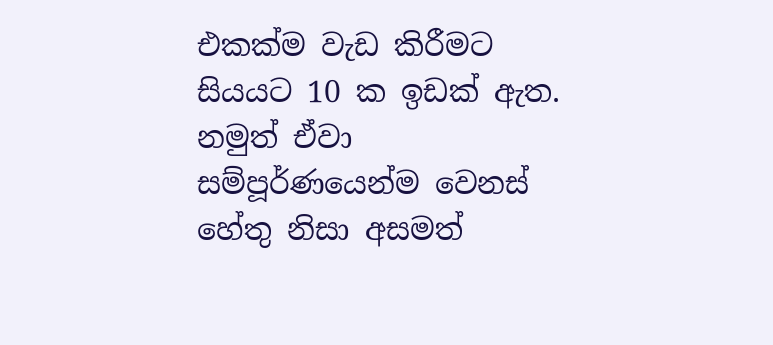එකක්ම වැඩ කිරීමට සියයට 10 ක ඉඩක් ඇත. නමුත් ඒවා සම්පූර්ණයෙන්ම වෙනස් හේතු නිසා අසමත්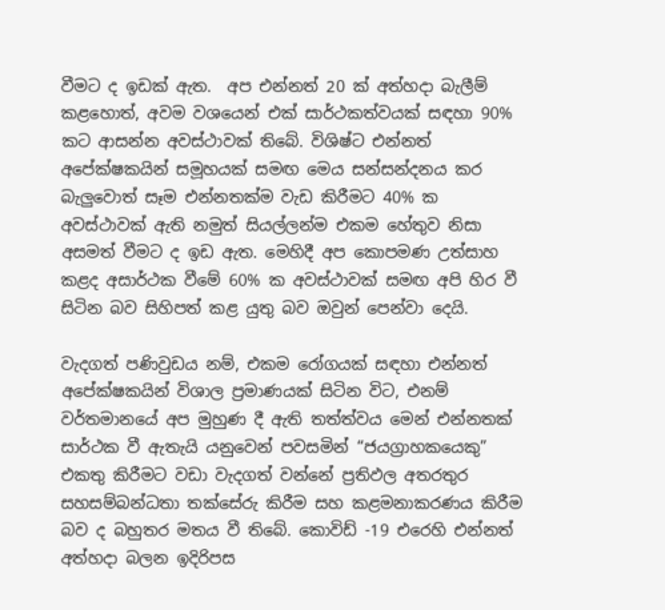වීමට ද ඉඩක් ඇත.  අප එන්නත් 20 ක් අත්හදා බැලීම් කළහොත්, අවම වශයෙන් එක් සාර්ථකත්වයක් සඳහා 90% කට ආසන්න අවස්ථාවක් තිබේ. විශිෂ්ට එන්නත් අපේක්ෂකයින් සමූහයක් සමඟ මෙය සන්සන්දනය කර බැලුවොත් සෑම එන්නතක්ම වැඩ කිරීමට 40% ක අවස්ථාවක් ඇති නමුත් සියල්ලන්ම එකම හේතුව නිසා අසමත් වීමට ද ඉඩ ඇත. මෙහිදී අප කොපමණ උත්සාහ කළද අසාර්ථක වීමේ 60% ක අවස්ථාවක් සමඟ අපි හිර වී සිටින බව සිහිපත් කළ යුතු බව ඔවුන් පෙන්වා දෙයි.

වැදගත් පණිවුඩය නම්, එකම රෝගයක් සඳහා එන්නත් අපේක්ෂකයින් විශාල ප්‍රමාණයක් සිටින විට, එනම් වර්තමානයේ අප මුහුණ දී ඇති තත්ත්වය මෙන් එන්නතක් සාර්ථක වී ඇතැයි යනුවෙන් පවසමින් “ජයග්‍රාහකයෙකු” එකතු කිරීමට වඩා වැදගත් වන්නේ ප්‍රතිඵල අතරතුර  සහසම්බන්ධතා තක්සේරු කිරීම සහ කළමනාකරණය කිරීම බව ද බහුතර මතය වී තිබේ. කොවිඩ් -19 එරෙහි එන්නත් අත්හදා බලන ඉදිරිපස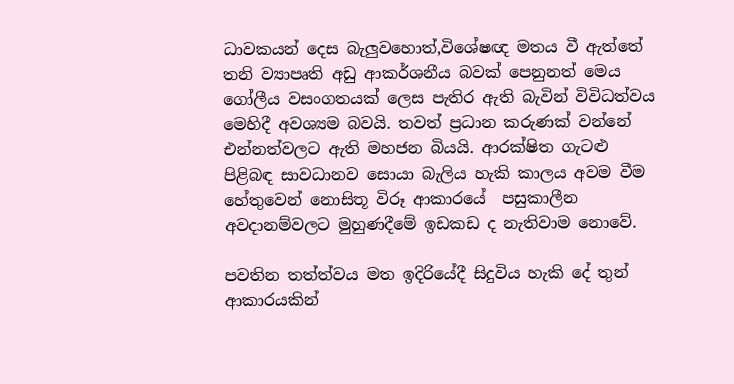ධාවකයන් දෙස බැලුවහොත්,විශේෂඥ මතය වී ඇත්තේ තනි ව්‍යාපෘති අඩු ආකර්ශනීය බවක් පෙනුනත් මෙය ගෝලීය වසංගතයක් ලෙස පැතිර ඇති බැවින් විවිධත්වය මෙහිදී අවශ්‍යම බවයි. තවත් ප්‍රධාන කරුණක් වන්නේ එන්නත්වලට ඇති මහජන බියයි. ආරක්ෂිත ගැටළු පිළිබඳ සාවධානව සොයා බැලිය හැකි කාලය අවම වීම හේතුවෙන් නොසිතූ විරූ ආකාරයේ  පසුකාලීන අවදානම්වලට මුහුණදීමේ ඉඩකඩ ද නැතිවාම නොවේ.

පවතින තත්ත්වය මත ඉදිරියේදී සිදුවිය හැකි දේ තුන් ආකාරයකින්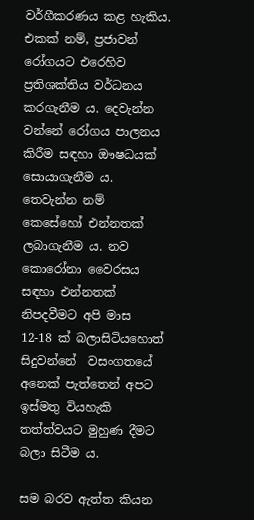වර්ගීකරණය කළ හැකිය. එකක් නම්, ප්‍රජාවන් රෝගයට එරෙහිව ප්‍රතිශක්තිය වර්ධනය කරගැනීම ය. දෙවැන්න වන්නේ රෝගය පාලනය කිරීම සඳහා ඖෂධයක් සොයාගැනීම ය. තෙවැන්න නම් කෙසේහෝ එන්නතක් ලබාගැනීම ය. නව කොරෝනා වෛරසය සඳහා එන්නතක් නිපදවීමට අපි මාස 12-18 ක් බලාසිටියහොත් සිදුවන්නේ  වසංගතයේ අනෙක් පැත්තෙන් අපට ඉස්මතු වියහැකි තත්ත්වයට මුහුණ දීමට බලා සිටීම ය.

සම බරව ඇත්ත කියන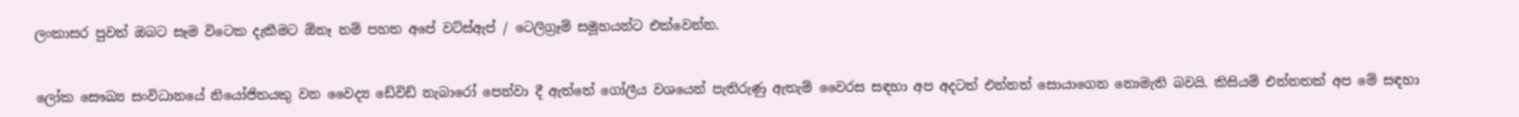ලංකාසර පුවත් ඔබට සෑම විටෙක දැකීමට ඕනෑ නම් පහත අපේ වට්ස්ඇප් / ටෙලිග්‍රෑම් සමූහයන්ට එක්වෙන්න.


ලෝක සෞඛ්‍ය සංවිධානයේ නියෝජිතයකු වන වෛද්‍ය ඩේවිඩ් නැබාරෝ පෙන්වා දී ඇත්තේ ගෝලීය වශයෙන් පැතිරුණු ඇතැම් වෛරස සඳහා අප අදටත් එන්නත් සොයාගෙන නොමැති බවයි. කිසියම් එන්නතක් අප මේ සඳහා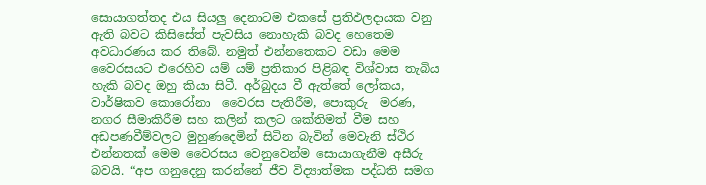සොයාගත්තද එය සියලු දෙනාටම එකසේ ප්‍රතිඵලදායක වනු ඇති බවට කිසිසේත් පැවසිය නොහැකි බවද හෙතෙම අවධාරණය කර තිබේ. නමුත් එන්නතෙකට වඩා මෙම වෛරසයට එරෙහිව යම් යම් ප්‍රතිකාර පිළිබඳ විශ්වාස තැබිය හැකි බවද ඔහු කියා සිටී. අර්බුදය වී ඇත්තේ ලෝකය, වාර්ෂිකව කොරෝනා  වෛරස පැතිරීම, පොකුරු  මරණ, නගර සීමාකිරීම සහ කලින් කලට ශක්තිමත් වීම සහ අඩපණවීම්වලට මුහුණදෙමින් සිටින බැවින් මෙවැනි ස්ථිර එන්නතක් මෙම වෛරසය වෙනුවෙන්ම සොයාගැනීම අසීරු බවයි. “අප ගනුදෙනු කරන්නේ ජීව විද්‍යාත්මක පද්ධති සමග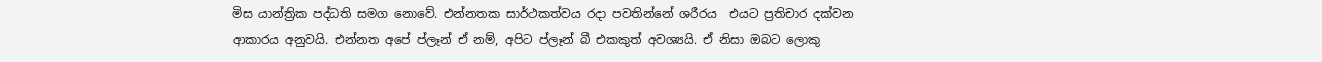මිස යාන්ත්‍රික පද්ධති සමග නොවේ. එන්නතක සාර්ථකත්වය රදා පවතින්නේ ශරීරය  එයට ප්‍රතිචාර දක්වන ආකාරය අනුවයි. එන්නත අපේ ප්ලෑන් ඒ නම්, අපිට ප්ලෑන් බී එකකුත් අවශ්‍යයි. ඒ නිසා ඔබට ලොකු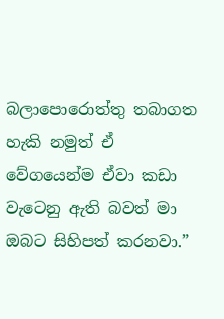බලාපොරොත්තු තබාගත හැකි නමුත් ඒ වේගයෙන්ම ඒවා කඩා වැටෙනු ඇති බවත් මා ඔබට සිහිපත් කරනවා.”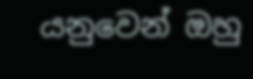යනුවෙන් ඔහු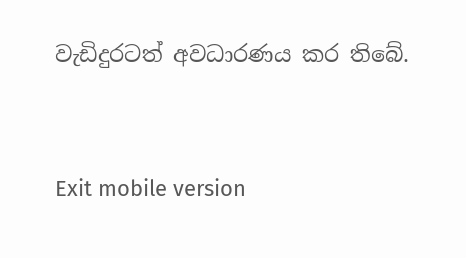වැඩිදුරටත් අවධාරණය කර තිබේ.



Exit mobile version